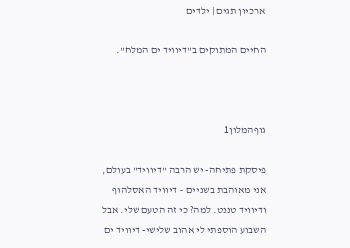ארכיון תגים | ילדים

החיים המתוקים ב"דיוויד ים המלח".



גוףהמלון1

פיסקת פתיחה- יש הרבה "דיוויד" בעולם, אני מאוהבת בשניים – דיוויד האסלהוף ודיוויד טננט. למה? כי זה הטעם שלי. אבל השבוע הוספתי לי אהוב שלישי- דיוויד ים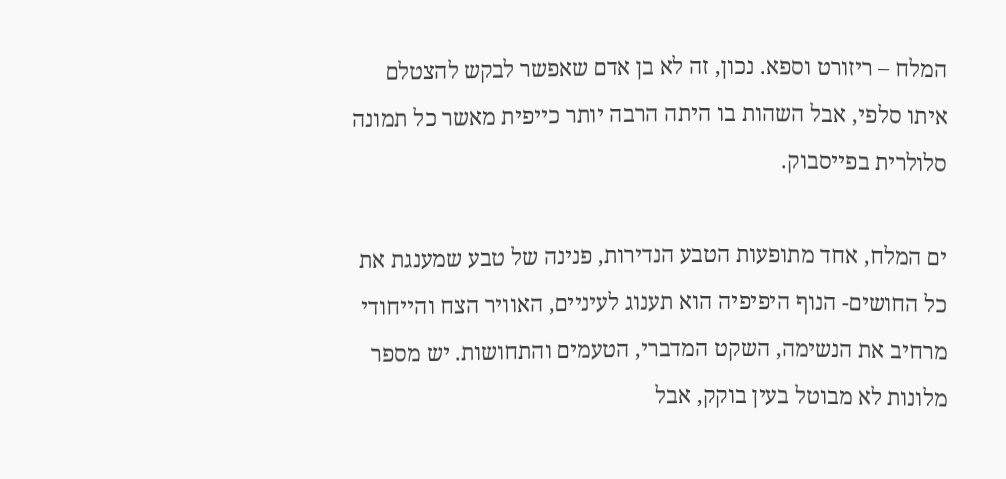המלח – ריזורט וספא. נכון, זה לא בן אדם שאפשר לבקש להצטלם איתו סלפי, אבל השהות בו היתה הרבה יותר כייפית מאשר כל תמונה סלולרית בפייסבוק.

ים המלח, אחד מתופעות הטבע הנדירות, פנינה של טבע שמענגת את כל החושים- הנוף היפיפיה הוא תענוג לעיניים, האוויר הצח והייחודי מרחיב את הנשימה, השקט המדברי, הטעמים והתחושות. יש מספר מלונות לא מבוטל בעין בוקק, אבל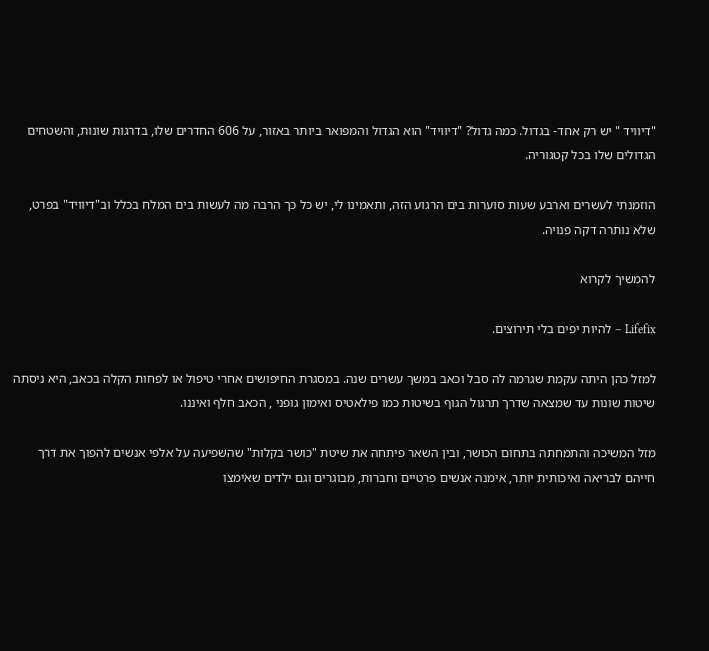"דיוויד " יש רק אחד- בגדול. כמה גדול? "דיוויד" הוא הגדול והמפואר ביותר באזור, על 606 החדרים שלו, בדרגות שונות, והשטחים הגדולים שלו בכל קטגוריה.

הוזמנתי לעשרים וארבע שעות סוערות בים הרגוע הזה, ותאמינו לי, יש כל כך הרבה מה לעשות בים המלח בכלל וב"דיוויד" בפרט, שלא נותרה דקה פנויה.

להמשיך לקרוא

Lifefix – להיות יפים בלי תירוצים.

למזל כהן היתה עקמת שגרמה לה סבל וכאב במשך עשרים שנה. במסגרת החיפושים אחרי טיפול או לפחות הקלה בכאב, היא ניסתה שיטות שונות עד שמצאה שדרך תרגול הגוף בשיטות כמו פילאטיס ואימון גופני , הכאב חלף ואיננו.

מזל המשיכה והתמחתה בתחום הכושר, ובין השאר פיתחה את שיטת "כושר בקלות" שהשפיעה על אלפי אנשים להפוך את דרך חייהם לבריאה ואיכותית יותר, אימנה אנשים פרטיים וחברות, מבוגרים וגם ילדים שאימצו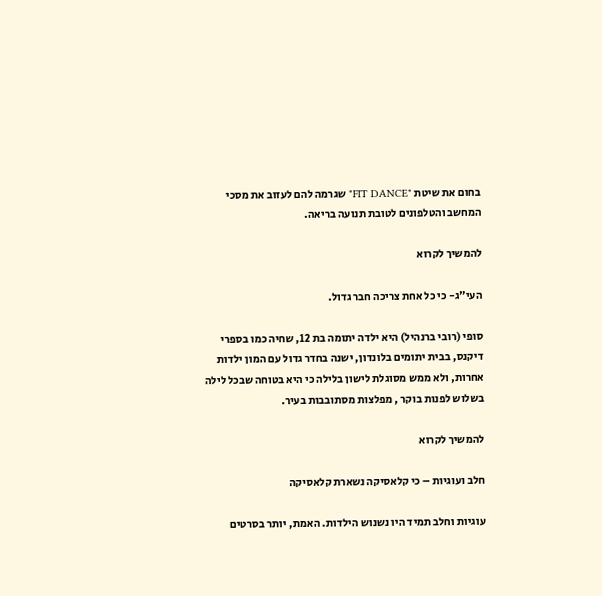בחום את שיטת "FIT DANCE" שגרמה להם לעזוב את מסכי המחשב והטלפונים לטובת תנועה בריאה.

להמשיך לקרוא

העי"ג- כי כל אחת צריכה חבר גדול.

סופי (רובי ברנהיל) היא ילדה יתומה בת 12, שחיה כמו בספרי דיקנס, בבית יתומים בלונדון, ישנה בחדר גדול עם המון ילדות אחרות, ולא ממש מסוגלת לישון בלילה כי היא בטוחה שבכל לילה בשלוש לפנות בוקר , מפלצות מסתובבות בעיר.

להמשיך לקרוא

חלב ועוגיות – כי קלאסיקה נשארת קלאסיקה

עוגיות וחלב תמיד היו נשנוש הילדות. האמת, יותר בסרטים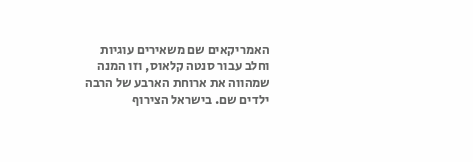האמריקאים שם משאירים עוגיות וחלב עבור סנטה קלאוס, וזו המנה שמהווה את ארוחת הארבע של הרבה ילדים שם. בישראל הצירוף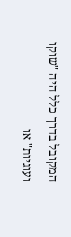המקובל בדרך כלל היה "שוקו ועוגיות" או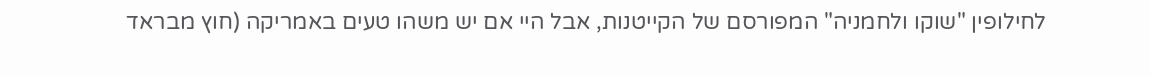לחילופין "שוקו ולחמניה" המפורסם של הקייטנות, אבל היי אם יש משהו טעים באמריקה (חוץ מבראד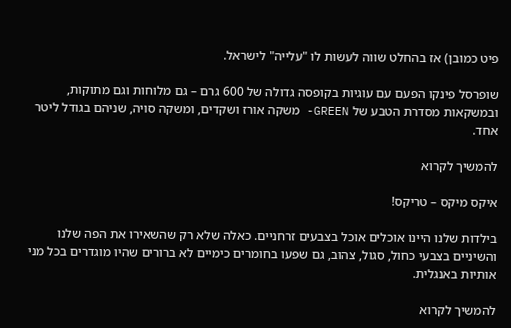פיט כמובן) אז בהחלט שווה לעשות לו "עלייה" לישראל.

שופרסל פינקו הפעם עם עוגיות בקופסה גדולה של 600 גרם – גם מלוחות וגם מתוקות, ובמשקאות מסדרת הטבע של GREEN- משקה אורז ושקדים, ומשקה סויה, שניהם בגודל ליטר אחד.

להמשיך לקרוא

איקס מיקס – טריקס!

בילדות שלנו היינו אוכלים אוכל בצבעים זרחניים. כאלה שלא רק שהשאירו את הפה שלנו והשיניים בצבעי כחול, סגול, צהוב, גם שפעו בחומרים כימיים לא ברורים שהיו מוגדרים בכל מני אותיות באנגלית.

להמשיך לקרוא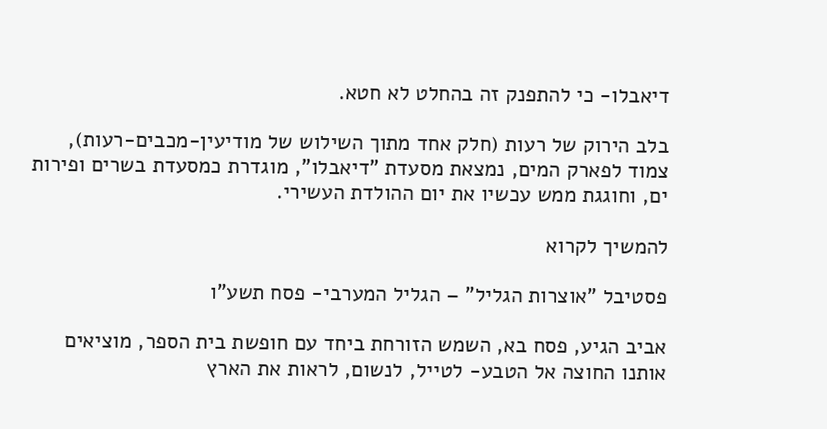דיאבלו- כי להתפנק זה בהחלט לא חטא.

בלב הירוק של רעות (חלק אחד מתוך השילוש של מודיעין-מכבים-רעות), צמוד לפארק המים, נמצאת מסעדת "דיאבלו", מוגדרת כמסעדת בשרים ופירות ים, וחוגגת ממש עכשיו את יום ההולדת העשירי.

להמשיך לקרוא

פסטיבל "אוצרות הגליל" – הגליל המערבי- פסח תשע"ו

אביב הגיע, פסח בא, השמש הזורחת ביחד עם חופשת בית הספר, מוציאים אותנו החוצה אל הטבע- לטייל, לנשום, לראות את הארץ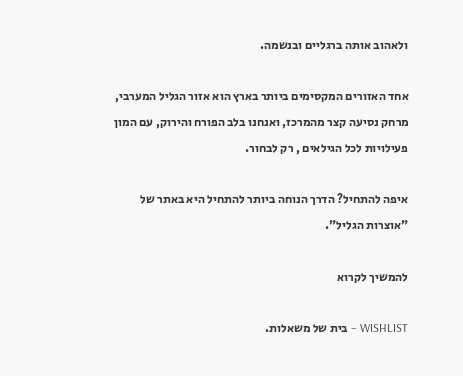ולאהוב אותה ברגליים ובנשמה.

אחד האזורים המקסימים ביותר בארץ הוא אזור הגליל המערבי, מרחק נסיעה קצר מהמרכז, ואנחנו בלב הפורח והירוק, עם המון פעילויות לכל הגילאים , רק לבחור.

איפה להתחיל? הדרך הנוחה ביותר להתחיל היא באתר של "אוצרות הגליל".

להמשיך לקרוא

WISHLIST – בית של משאלות.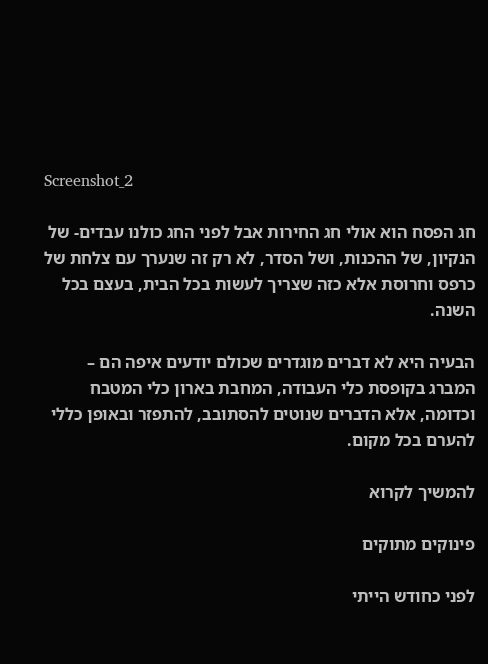Screenshot_2

חג הפסח הוא אולי חג החירות אבל לפני החג כולנו עבדים- של הנקיון, של ההכנות, ושל הסדר, לא רק זה שנערך עם צלחת של כרפס וחרוסת אלא כזה שצריך לעשות בכל הבית, בעצם בכל השנה.

הבעיה היא לא דברים מוגדרים שכולם יודעים איפה הם – המברג בקופסת כלי העבודה, המחבת בארון כלי המטבח וכדומה, אלא הדברים שנוטים להסתובב, להתפזר ובאופן כללי להערם בכל מקום.

להמשיך לקרוא

פינוקים מתוקים

לפני כחודש הייתי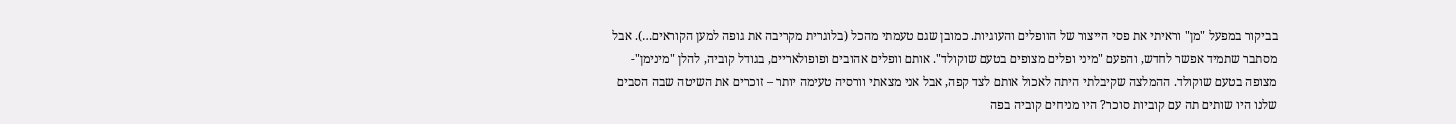בביקור במפעל "מן" וראיתי את פסי הייצור של הוופלים והעוגיות. כמובן שגם טעמתי מהכל (בלוגרית מקריבה את גופה למען הקוראים…). אבל מסתבר שתמיד אפשר לחדש, והפעם "מיני ופלים מצופים בטעם שוקולד". אותם וופלים אהובים ופופולאריים, בגודל קוביה, להלן "מינימן"- מצופה בטעם שוקולד. ההמלצה שקיבלתי היתה לאכול אותם לצד קפה, אבל אני מצאתי וורסיה טעימה יותר – זוכרים את השיטה שבה הסבים שלנו היו שותים תה עם קוביות סוכר? היו מניחים קוביה בפה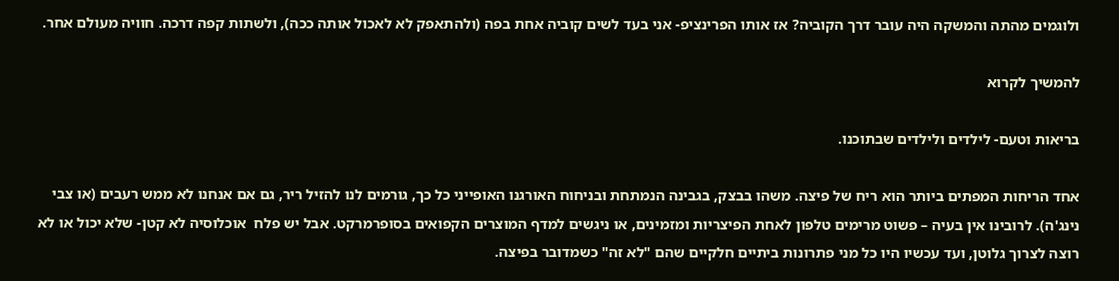ולוגמים מהתה והמשקה היה עובר דרך הקוביה? אז אותו הפרינציפ- אני בעד לשים קוביה אחת בפה (ולהתאפק לא לאכול אותה ככה), ולשתות קפה דרכה. חוויה מעולם אחר.

להמשיך לקרוא

בריאות וטעם- לילדים ולילדים שבתוכנו.

אחד הריחות המפתים ביותר הוא ריח של פיצה. משהו בבצק, בגבינה הנמתחת ובניחוח האורגנו האופייני כל כך, גורמים לנו להזיל ריר, גם אם אנחנו לא ממש רעבים (או צבי נינג'ה). לרובינו אין בעיה – פשוט מרימים טלפון לאחת הפיצריות ומזמינים, או ניגשים למדף המוצרים הקפואים בסופרמרקט. אבל יש פלח  אוכלוסיה לא קטן- שלא יכול או לא רוצה לצרוך גלוטן, ועד עכשיו היו כל מני פתרונות ביתיים חלקיים שהם "לא זה" כשמדובר בפיצה.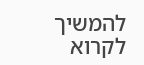להמשיך לקרוא